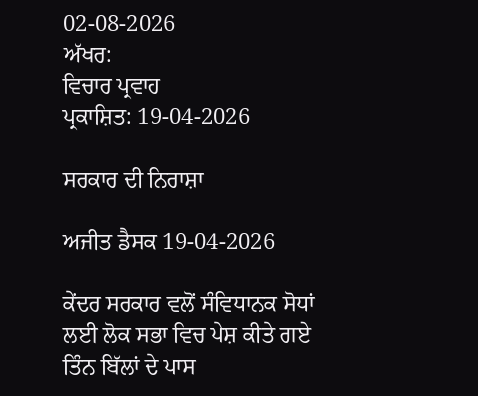02-08-2026
ਅੱਖਰ:
ਵਿਚਾਰ ਪ੍ਰਵਾਹ
ਪ੍ਰਕਾਸ਼ਿਤ: 19-04-2026

ਸਰਕਾਰ ਦੀ ਨਿਰਾਸ਼ਾ

ਅਜੀਤ ਡੈਸਕ 19-04-2026

ਕੇਂਦਰ ਸਰਕਾਰ ਵਲੋਂ ਸੰਵਿਧਾਨਕ ਸੋਧਾਂ ਲਈ ਲੋਕ ਸਭਾ ਵਿਚ ਪੇਸ਼ ਕੀਤੇ ਗਏ ਤਿੰਨ ਬਿੱਲਾਂ ਦੇ ਪਾਸ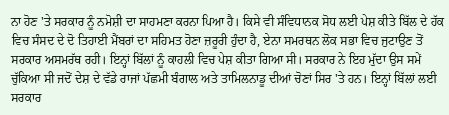ਨਾ ਹੋਣ 'ਤੇ ਸਰਕਾਰ ਨੂੰ ਨਮੋਸ਼ੀ ਦਾ ਸਾਹਮਣਾ ਕਰਨਾ ਪਿਆ ਹੈ। ਕਿਸੇ ਵੀ ਸੰਵਿਧਾਨਕ ਸੋਧ ਲਈ ਪੇਸ਼ ਕੀਤੇ ਬਿੱਲ ਦੇ ਹੱਕ ਵਿਚ ਸੰਸਦ ਦੇ ਦੋ ਤਿਹਾਈ ਮੈਂਬਰਾਂ ਦਾ ਸਹਿਮਤ ਹੋਣਾ ਜ਼ਰੂਰੀ ਹੁੰਦਾ ਹੈ, ਏਨਾ ਸਮਰਥਨ ਲੋਕ ਸਭਾ ਵਿਚ ਜੁਟਾਉਣ ਤੋਂ ਸਰਕਾਰ ਅਸਮਰੱਥ ਰਹੀ। ਇਨ੍ਹਾਂ ਬਿੱਲਾਂ ਨੂੰ ਕਾਹਲੀ ਵਿਚ ਪੇਸ਼ ਕੀਤਾ ਗਿਆ ਸੀ। ਸਰਕਾਰ ਨੇ ਇਹ ਮੁੱਦਾ ਉਸ ਸਮੇਂ ਚੁੱਕਿਆ ਸੀ ਜਦੋਂ ਦੇਸ਼ ਦੇ ਵੱਡੇ ਰਾਜਾਂ ਪੱਛਮੀ ਬੰਗਾਲ ਅਤੇ ਤਾਮਿਲਨਾਡੂ ਦੀਆਂ ਚੋਣਾਂ ਸਿਰ 'ਤੇ ਹਨ। ਇਨ੍ਹਾਂ ਬਿੱਲਾਂ ਲਈ ਸਰਕਾਰ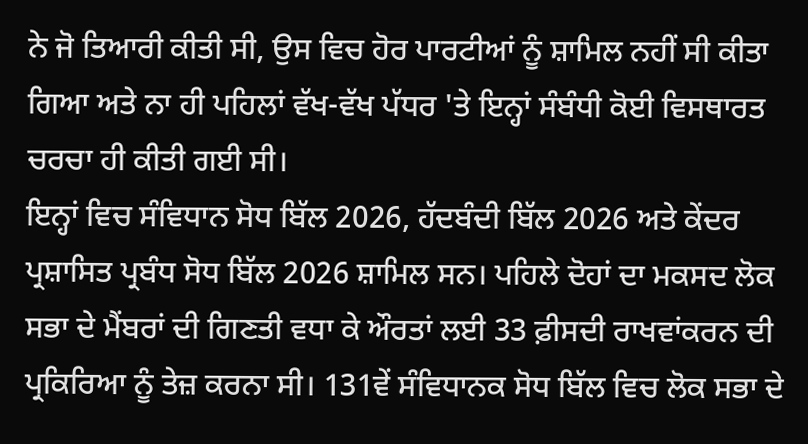ਨੇ ਜੋ ਤਿਆਰੀ ਕੀਤੀ ਸੀ, ਉਸ ਵਿਚ ਹੋਰ ਪਾਰਟੀਆਂ ਨੂੰ ਸ਼ਾਮਿਲ ਨਹੀਂ ਸੀ ਕੀਤਾ ਗਿਆ ਅਤੇ ਨਾ ਹੀ ਪਹਿਲਾਂ ਵੱਖ-ਵੱਖ ਪੱਧਰ 'ਤੇ ਇਨ੍ਹਾਂ ਸੰਬੰਧੀ ਕੋਈ ਵਿਸਥਾਰਤ ਚਰਚਾ ਹੀ ਕੀਤੀ ਗਈ ਸੀ।
ਇਨ੍ਹਾਂ ਵਿਚ ਸੰਵਿਧਾਨ ਸੋਧ ਬਿੱਲ 2026, ਹੱਦਬੰਦੀ ਬਿੱਲ 2026 ਅਤੇ ਕੇਂਦਰ ਪ੍ਰਸ਼ਾਸਿਤ ਪ੍ਰਬੰਧ ਸੋਧ ਬਿੱਲ 2026 ਸ਼ਾਮਿਲ ਸਨ। ਪਹਿਲੇ ਦੋਹਾਂ ਦਾ ਮਕਸਦ ਲੋਕ ਸਭਾ ਦੇ ਮੈਂਬਰਾਂ ਦੀ ਗਿਣਤੀ ਵਧਾ ਕੇ ਔਰਤਾਂ ਲਈ 33 ਫ਼ੀਸਦੀ ਰਾਖਵਾਂਕਰਨ ਦੀ ਪ੍ਰਕਿਰਿਆ ਨੂੰ ਤੇਜ਼ ਕਰਨਾ ਸੀ। 131ਵੇਂ ਸੰਵਿਧਾਨਕ ਸੋਧ ਬਿੱਲ ਵਿਚ ਲੋਕ ਸਭਾ ਦੇ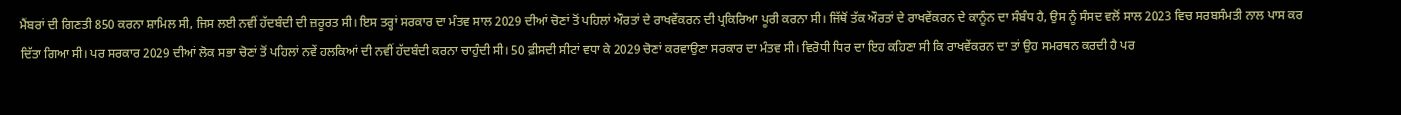ਮੈਂਬਰਾਂ ਦੀ ਗਿਣਤੀ 850 ਕਰਨਾ ਸ਼ਾਮਿਲ ਸੀ, ਜਿਸ ਲਈ ਨਵੀਂ ਹੱਦਬੰਦੀ ਦੀ ਜ਼ਰੂਰਤ ਸੀ। ਇਸ ਤਰ੍ਹਾਂ ਸਰਕਾਰ ਦਾ ਮੰਤਵ ਸਾਲ 2029 ਦੀਆਂ ਚੋਣਾਂ ਤੋਂ ਪਹਿਲਾਂ ਔਰਤਾਂ ਦੇ ਰਾਖਵੇਂਕਰਨ ਦੀ ਪ੍ਰਕਿਰਿਆ ਪੂਰੀ ਕਰਨਾ ਸੀ। ਜਿੱਥੋਂ ਤੱਕ ਔਰਤਾਂ ਦੇ ਰਾਖਵੇਂਕਰਨ ਦੇ ਕਾਨੂੰਨ ਦਾ ਸੰਬੰਧ ਹੈ, ਉਸ ਨੂੰ ਸੰਸਦ ਵਲੋਂ ਸਾਲ 2023 ਵਿਚ ਸਰਬਸੰਮਤੀ ਨਾਲ ਪਾਸ ਕਰ ਦਿੱਤਾ ਗਿਆ ਸੀ। ਪਰ ਸਰਕਾਰ 2029 ਦੀਆਂ ਲੋਕ ਸਭਾ ਚੋਣਾਂ ਤੋਂ ਪਹਿਲਾਂ ਨਵੇਂ ਹਲਕਿਆਂ ਦੀ ਨਵੀਂ ਹੱਦਬੰਦੀ ਕਰਨਾ ਚਾਹੁੰਦੀ ਸੀ। 50 ਫ਼ੀਸਦੀ ਸੀਟਾਂ ਵਧਾ ਕੇ 2029 ਚੋਣਾਂ ਕਰਵਾਉਣਾ ਸਰਕਾਰ ਦਾ ਮੰਤਵ ਸੀ। ਵਿਰੋਧੀ ਧਿਰ ਦਾ ਇਹ ਕਹਿਣਾ ਸੀ ਕਿ ਰਾਖਵੇਂਕਰਨ ਦਾ ਤਾਂ ਉਹ ਸਮਰਥਨ ਕਰਦੀ ਹੈ ਪਰ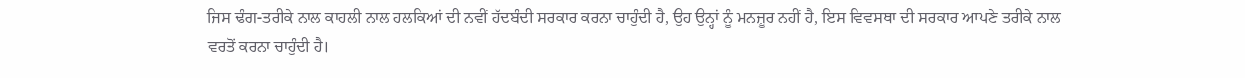ਜਿਸ ਢੰਗ-ਤਰੀਕੇ ਨਾਲ ਕਾਹਲੀ ਨਾਲ ਹਲਕਿਆਂ ਦੀ ਨਵੀਂ ਹੱਦਬੰਦੀ ਸਰਕਾਰ ਕਰਨਾ ਚਾਹੁੰਦੀ ਹੈ, ਉਹ ਉਨ੍ਹਾਂ ਨੂੰ ਮਨਜ਼ੂਰ ਨਹੀਂ ਹੈ, ਇਸ ਵਿਵਸਥਾ ਦੀ ਸਰਕਾਰ ਆਪਣੇ ਤਰੀਕੇ ਨਾਲ ਵਰਤੋਂ ਕਰਨਾ ਚਾਹੁੰਦੀ ਹੈ।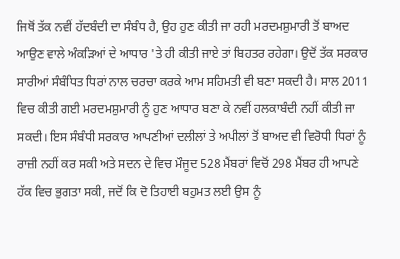ਜਿਥੋਂ ਤੱਕ ਨਵੀਂ ਹੱਦਬੰਦੀ ਦਾ ਸੰਬੰਧ ਹੈ, ਉਹ ਹੁਣ ਕੀਤੀ ਜਾ ਰਹੀ ਮਰਦਮਸ਼ੁਮਾਰੀ ਤੋਂ ਬਾਅਦ ਆਉਣ ਵਾਲੇ ਅੰਕੜਿਆਂ ਦੇ ਆਧਾਰ 'ਤੇ ਹੀ ਕੀਤੀ ਜਾਏ ਤਾਂ ਬਿਹਤਰ ਰਹੇਗਾ। ਉਦੋਂ ਤੱਕ ਸਰਕਾਰ ਸਾਰੀਆਂ ਸੰਬੰਧਿਤ ਧਿਰਾਂ ਨਾਲ ਚਰਚਾ ਕਰਕੇ ਆਮ ਸਹਿਮਤੀ ਵੀ ਬਣਾ ਸਕਦੀ ਹੈ। ਸਾਲ 2011 ਵਿਚ ਕੀਤੀ ਗਈ ਮਰਦਮਸ਼ੁਮਾਰੀ ਨੂੰ ਹੁਣ ਆਧਾਰ ਬਣਾ ਕੇ ਨਵੀਂ ਹਲਕਾਬੰਦੀ ਨਹੀਂ ਕੀਤੀ ਜਾ ਸਕਦੀ। ਇਸ ਸੰਬੰਧੀ ਸਰਕਾਰ ਆਪਣੀਆਂ ਦਲੀਲਾਂ ਤੇ ਅਪੀਲਾਂ ਤੋਂ ਬਾਅਦ ਵੀ ਵਿਰੋਧੀ ਧਿਰਾਂ ਨੂੰ ਰਾਜ਼ੀ ਨਹੀਂ ਕਰ ਸਕੀ ਅਤੇ ਸਦਨ ਦੇ ਵਿਚ ਮੌਜੂਦ 528 ਮੈਂਬਰਾਂ ਵਿਚੋਂ 298 ਮੈਂਬਰ ਹੀ ਆਪਣੇ ਹੱਕ ਵਿਚ ਭੁਗਤਾ ਸਕੀ, ਜਦੋਂ ਕਿ ਦੋ ਤਿਹਾਈ ਬਹੁਮਤ ਲਈ ਉਸ ਨੂੰ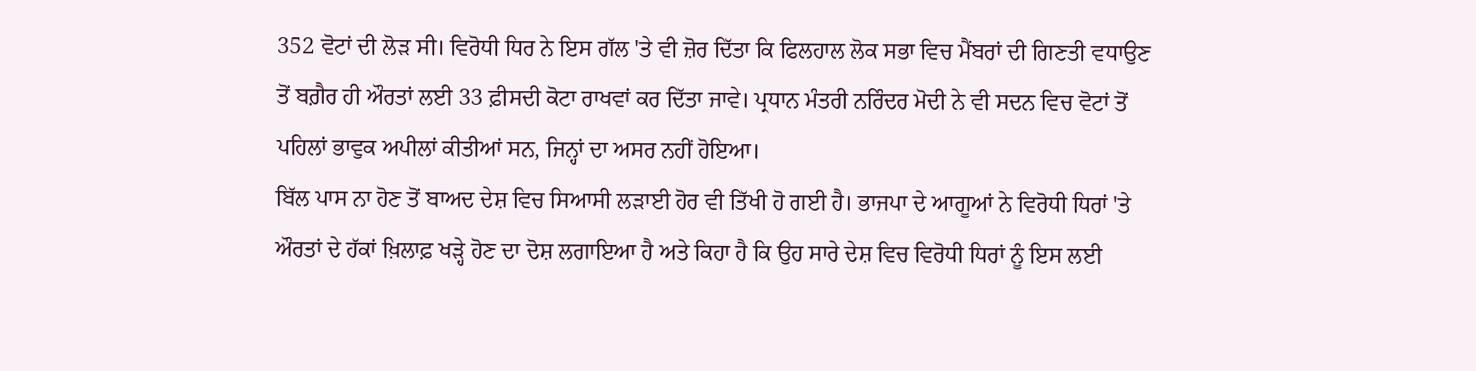352 ਵੋਟਾਂ ਦੀ ਲੋੜ ਸੀ। ਵਿਰੋਧੀ ਧਿਰ ਨੇ ਇਸ ਗੱਲ 'ਤੇ ਵੀ ਜ਼ੋਰ ਦਿੱਤਾ ਕਿ ਫਿਲਹਾਲ ਲੋਕ ਸਭਾ ਵਿਚ ਮੈਂਬਰਾਂ ਦੀ ਗਿਣਤੀ ਵਧਾਉਣ ਤੋਂ ਬਗ਼ੈਰ ਹੀ ਔਰਤਾਂ ਲਈ 33 ਫ਼ੀਸਦੀ ਕੋਟਾ ਰਾਖਵਾਂ ਕਰ ਦਿੱਤਾ ਜਾਵੇ। ਪ੍ਰਧਾਨ ਮੰਤਰੀ ਨਰਿੰਦਰ ਮੋਦੀ ਨੇ ਵੀ ਸਦਨ ਵਿਚ ਵੋਟਾਂ ਤੋਂ ਪਹਿਲਾਂ ਭਾਵੁਕ ਅਪੀਲਾਂ ਕੀਤੀਆਂ ਸਨ, ਜਿਨ੍ਹਾਂ ਦਾ ਅਸਰ ਨਹੀਂ ਹੋਇਆ।
ਬਿੱਲ ਪਾਸ ਨਾ ਹੋਣ ਤੋਂ ਬਾਅਦ ਦੇਸ਼ ਵਿਚ ਸਿਆਸੀ ਲੜਾਈ ਹੋਰ ਵੀ ਤਿੱਖੀ ਹੋ ਗਈ ਹੈ। ਭਾਜਪਾ ਦੇ ਆਗੂਆਂ ਨੇ ਵਿਰੋਧੀ ਧਿਰਾਂ 'ਤੇ ਔਰਤਾਂ ਦੇ ਹੱਕਾਂ ਖ਼ਿਲਾਫ਼ ਖੜ੍ਹੇ ਹੋਣ ਦਾ ਦੋਸ਼ ਲਗਾਇਆ ਹੈ ਅਤੇ ਕਿਹਾ ਹੈ ਕਿ ਉਹ ਸਾਰੇ ਦੇਸ਼ ਵਿਚ ਵਿਰੋਧੀ ਧਿਰਾਂ ਨੂੰ ਇਸ ਲਈ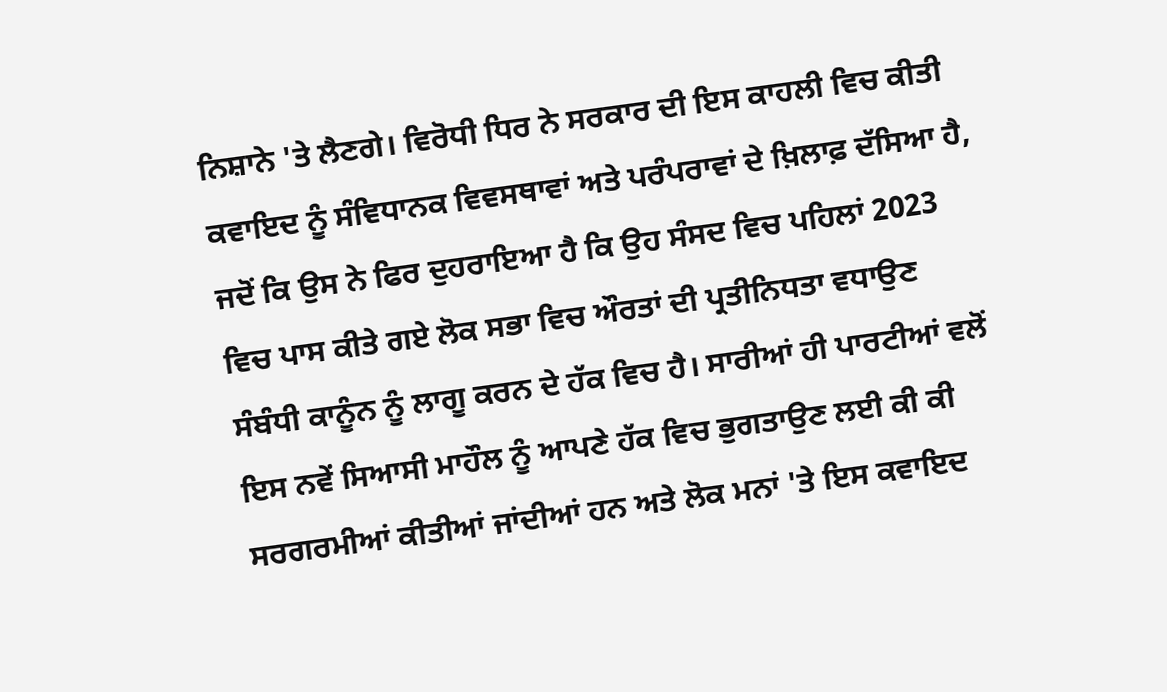ਨਿਸ਼ਾਨੇ 'ਤੇ ਲੈਣਗੇ। ਵਿਰੋਧੀ ਧਿਰ ਨੇ ਸਰਕਾਰ ਦੀ ਇਸ ਕਾਹਲੀ ਵਿਚ ਕੀਤੀ ਕਵਾਇਦ ਨੂੰ ਸੰਵਿਧਾਨਕ ਵਿਵਸਥਾਵਾਂ ਅਤੇ ਪਰੰਪਰਾਵਾਂ ਦੇ ਖ਼ਿਲਾਫ਼ ਦੱਸਿਆ ਹੈ, ਜਦੋਂ ਕਿ ਉਸ ਨੇ ਫਿਰ ਦੁਹਰਾਇਆ ਹੈ ਕਿ ਉਹ ਸੰਸਦ ਵਿਚ ਪਹਿਲਾਂ 2023 ਵਿਚ ਪਾਸ ਕੀਤੇ ਗਏ ਲੋਕ ਸਭਾ ਵਿਚ ਔਰਤਾਂ ਦੀ ਪ੍ਰਤੀਨਿਧਤਾ ਵਧਾਉਣ ਸੰਬੰਧੀ ਕਾਨੂੰਨ ਨੂੰ ਲਾਗੂ ਕਰਨ ਦੇ ਹੱਕ ਵਿਚ ਹੈ। ਸਾਰੀਆਂ ਹੀ ਪਾਰਟੀਆਂ ਵਲੋਂ ਇਸ ਨਵੇਂ ਸਿਆਸੀ ਮਾਹੌਲ ਨੂੰ ਆਪਣੇ ਹੱਕ ਵਿਚ ਭੁਗਤਾਉਣ ਲਈ ਕੀ ਕੀ ਸਰਗਰਮੀਆਂ ਕੀਤੀਆਂ ਜਾਂਦੀਆਂ ਹਨ ਅਤੇ ਲੋਕ ਮਨਾਂ 'ਤੇ ਇਸ ਕਵਾਇਦ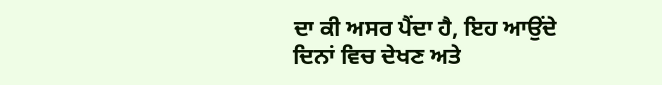ਦਾ ਕੀ ਅਸਰ ਪੈਂਦਾ ਹੈ, ਇਹ ਆਉਂਦੇ ਦਿਨਾਂ ਵਿਚ ਦੇਖਣ ਅਤੇ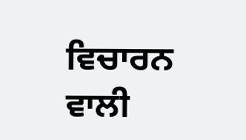ਵਿਚਾਰਨ ਵਾਲੀ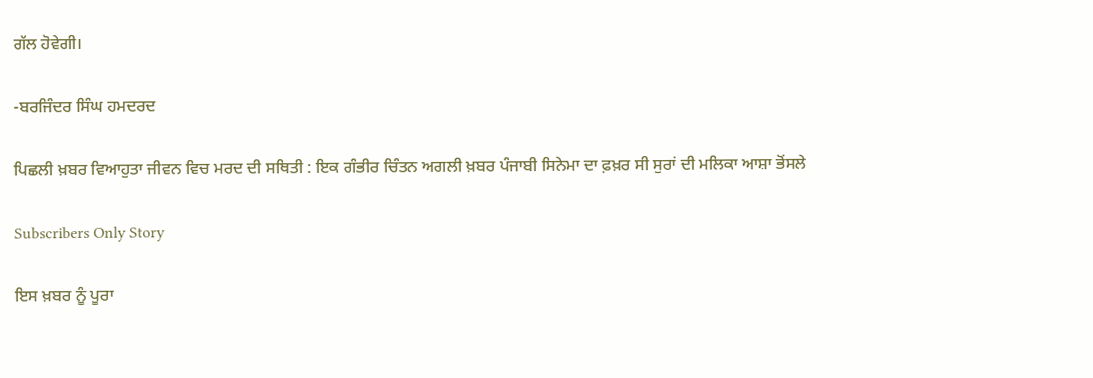ਗੱਲ ਹੋਵੇਗੀ।

-ਬਰਜਿੰਦਰ ਸਿੰਘ ਹਮਦਰਦ

ਪਿਛਲੀ ਖ਼ਬਰ ਵਿਆਹੁਤਾ ਜੀਵਨ ਵਿਚ ਮਰਦ ਦੀ ਸਥਿਤੀ : ਇਕ ਗੰਭੀਰ ਚਿੰਤਨ ਅਗਲੀ ਖ਼ਬਰ ਪੰਜਾਬੀ ਸਿਨੇਮਾ ਦਾ ਫ਼ਖ਼ਰ ਸੀ ਸੁਰਾਂ ਦੀ ਮਲਿਕਾ ਆਸ਼ਾ ਭੋਂਸਲੇ

Subscribers Only Story

ਇਸ ਖ਼ਬਰ ਨੂੰ ਪੂਰਾ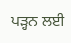ਪੜ੍ਹਨ ਲਈ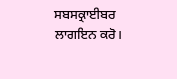ਸਬਸਕ੍ਰਾਈਬਰ ਲਾਗਇਨ ਕਰੋ।